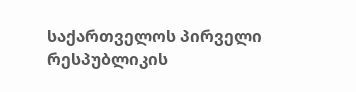საქართველოს პირველი რესპუბლიკის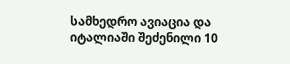სამხედრო ავიაცია და იტალიაში შეძენილი 10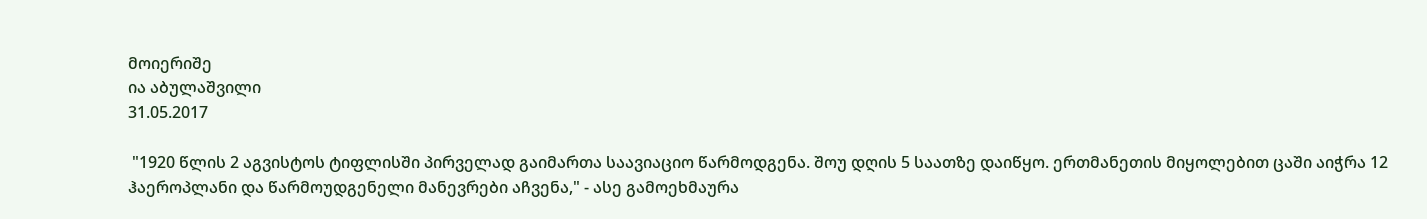მოიერიშე
ია აბულაშვილი
31.05.2017

 "1920 წლის 2 აგვისტოს ტიფლისში პირველად გაიმართა საავიაციო წარმოდგენა. შოუ დღის 5 საათზე დაიწყო. ერთმანეთის მიყოლებით ცაში აიჭრა 12 ჰაეროპლანი და წარმოუდგენელი მანევრები აჩვენა," - ასე გამოეხმაურა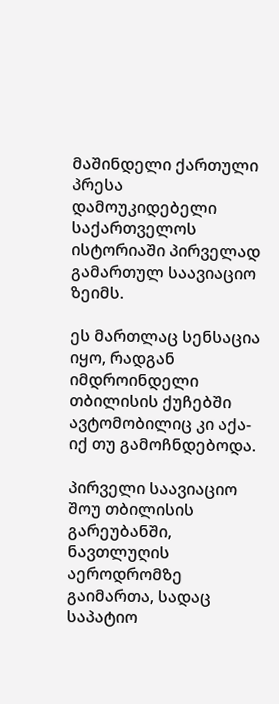მაშინდელი ქართული პრესა დამოუკიდებელი საქართველოს ისტორიაში პირველად გამართულ საავიაციო ზეიმს.

ეს მართლაც სენსაცია იყო, რადგან იმდროინდელი თბილისის ქუჩებში ავტომობილიც კი აქა-იქ თუ გამოჩნდებოდა.

პირველი საავიაციო შოუ თბილისის გარეუბანში, ნავთლუღის აეროდრომზე გაიმართა, სადაც საპატიო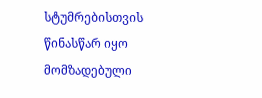სტუმრებისთვის წინასწარ იყო მომზადებული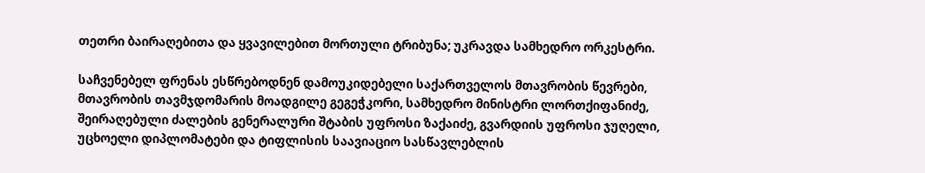თეთრი ბაირაღებითა და ყვავილებით მორთული ტრიბუნა; უკრავდა სამხედრო ორკესტრი.

საჩვენებელ ფრენას ესწრებოდნენ დამოუკიდებელი საქართველოს მთავრობის წევრები, მთავრობის თავმჯდომარის მოადგილე გეგეჭკორი, სამხედრო მინისტრი ლორთქიფანიძე, შეირაღებული ძალების გენერალური შტაბის უფროსი ზაქაიძე, გვარდიის უფროსი ჯუღელი, უცხოელი დიპლომატები და ტიფლისის საავიაციო სასწავლებლის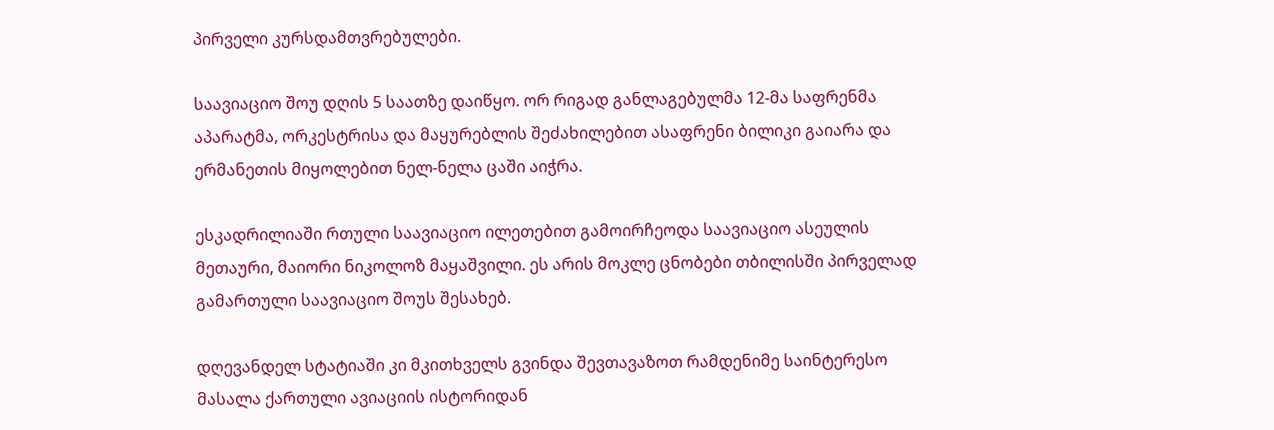პირველი კურსდამთვრებულები.

საავიაციო შოუ დღის 5 საათზე დაიწყო. ორ რიგად განლაგებულმა 12-მა საფრენმა აპარატმა, ორკესტრისა და მაყურებლის შეძახილებით ასაფრენი ბილიკი გაიარა და ერმანეთის მიყოლებით ნელ-ნელა ცაში აიჭრა.

ესკადრილიაში რთული საავიაციო ილეთებით გამოირჩეოდა საავიაციო ასეულის მეთაური, მაიორი ნიკოლოზ მაყაშვილი. ეს არის მოკლე ცნობები თბილისში პირველად გამართული საავიაციო შოუს შესახებ.

დღევანდელ სტატიაში კი მკითხველს გვინდა შევთავაზოთ რამდენიმე საინტერესო მასალა ქართული ავიაციის ისტორიდან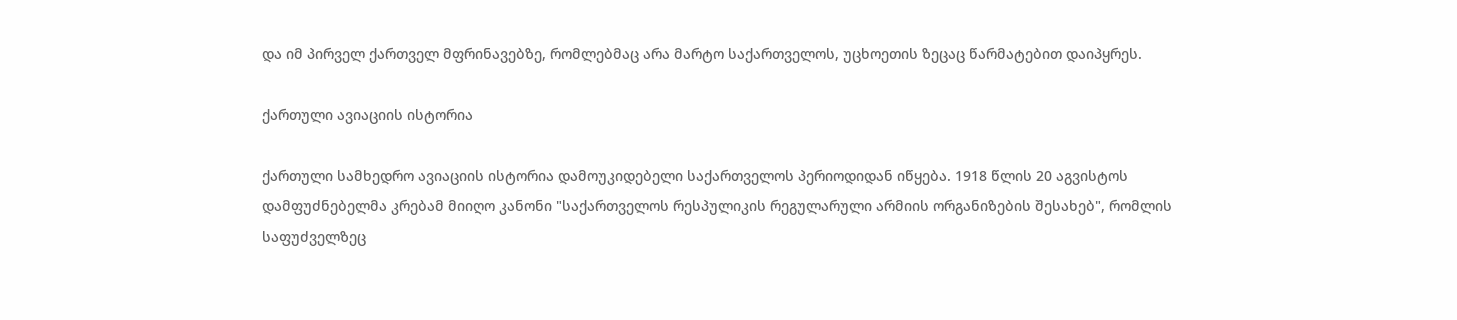და იმ პირველ ქართველ მფრინავებზე, რომლებმაც არა მარტო საქართველოს, უცხოეთის ზეცაც წარმატებით დაიპყრეს.

ქართული ავიაციის ისტორია

ქართული სამხედრო ავიაციის ისტორია დამოუკიდებელი საქართველოს პერიოდიდან იწყება. 1918 წლის 20 აგვისტოს დამფუძნებელმა კრებამ მიიღო კანონი "საქართველოს რესპულიკის რეგულარული არმიის ორგანიზების შესახებ", რომლის საფუძველზეც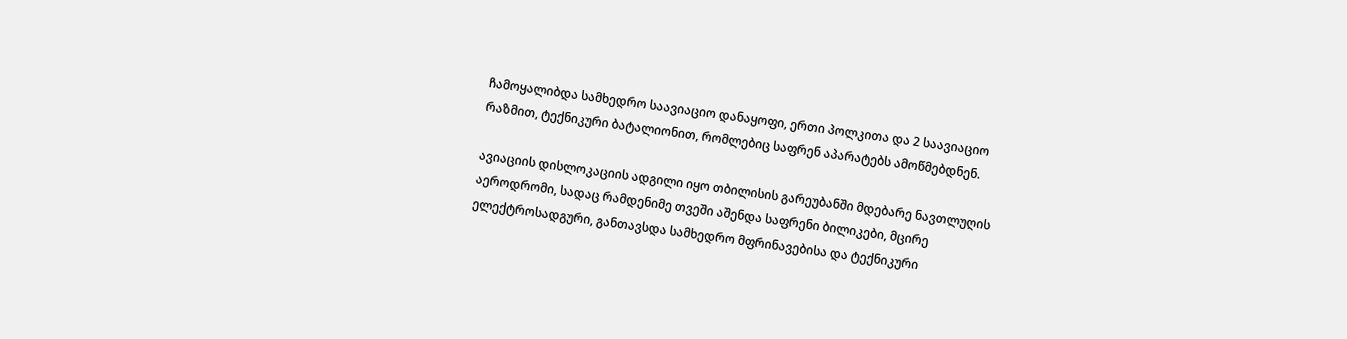ჩამოყალიბდა სამხედრო საავიაციო დანაყოფი, ერთი პოლკითა და 2 საავიაციო რაზმით, ტექნიკური ბატალიონით, რომლებიც საფრენ აპარატებს ამოწმებდნენ.

ავიაციის დისლოკაციის ადგილი იყო თბილისის გარეუბანში მდებარე ნავთლუღის აეროდრომი, სადაც რამდენიმე თვეში აშენდა საფრენი ბილიკები, მცირე ელექტროსადგური, განთავსდა სამხედრო მფრინავებისა და ტექნიკური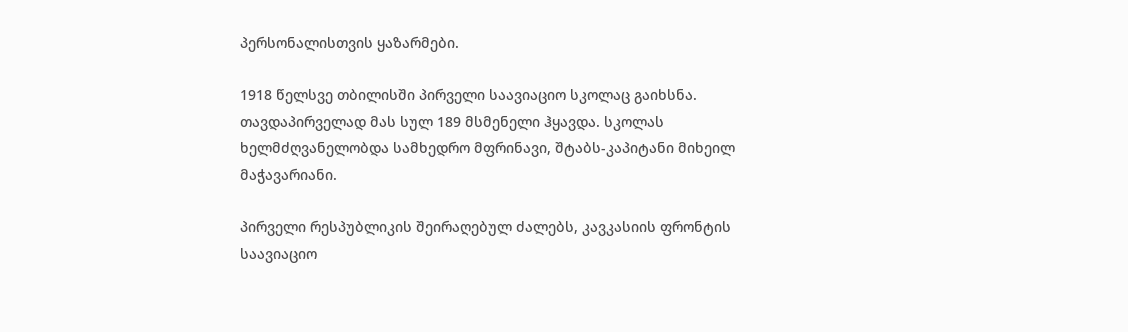პერსონალისთვის ყაზარმები.

1918 წელსვე თბილისში პირველი საავიაციო სკოლაც გაიხსნა. თავდაპირველად მას სულ 189 მსმენელი ჰყავდა. სკოლას ხელმძღვანელობდა სამხედრო მფრინავი, შტაბს-კაპიტანი მიხეილ მაჭავარიანი.

პირველი რესპუბლიკის შეირაღებულ ძალებს, კავკასიის ფრონტის საავიაციო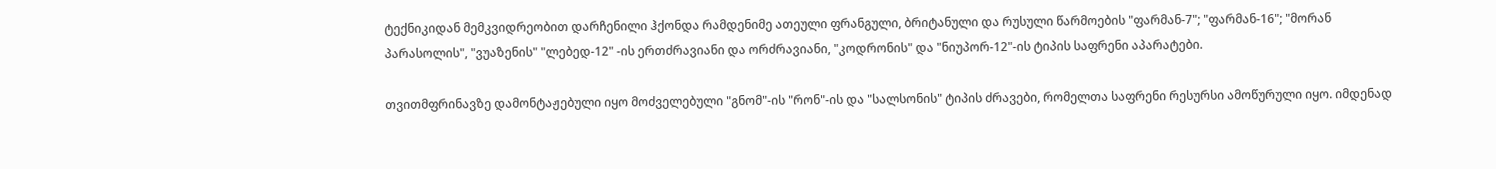ტექნიკიდან მემკვიდრეობით დარჩენილი ჰქონდა რამდენიმე ათეული ფრანგული, ბრიტანული და რუსული წარმოების "ფარმან-7"; "ფარმან-16"; "მორან პარასოლის", "ვუაზენის" "ლებედ-12" -ის ერთძრავიანი და ორძრავიანი, "კოდრონის" და "ნიუპორ-12"-ის ტიპის საფრენი აპარატები.

თვითმფრინავზე დამონტაჟებული იყო მოძველებული "გნომ"-ის "რონ"-ის და "სალსონის" ტიპის ძრავები, რომელთა საფრენი რესურსი ამოწურული იყო. იმდენად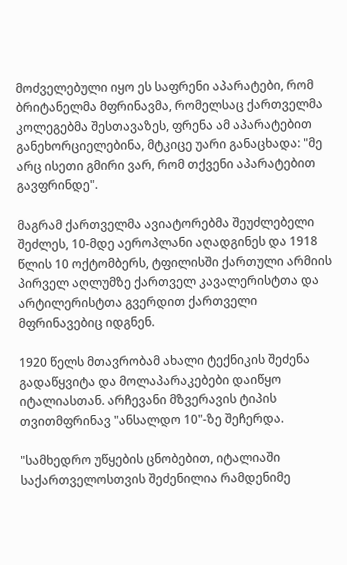მოძველებული იყო ეს საფრენი აპარატები, რომ ბრიტანელმა მფრინავმა, რომელსაც ქართველმა კოლეგებმა შესთავაზეს, ფრენა ამ აპარატებით განეხორციელებინა, მტკიცე უარი განაცხადა: "მე არც ისეთი გმირი ვარ, რომ თქვენი აპარატებით გავფრინდე".

მაგრამ ქართველმა ავიატორებმა შეუძლებელი შეძლეს, 10-მდე აეროპლანი აღადგინეს და 1918 წლის 10 ოქტომბერს, ტფილისში ქართული არმიის პირველ აღლუმზე ქართველ კავალერისტთა და არტილერისტთა გვერდით ქართველი მფრინავებიც იდგნენ.

1920 წელს მთავრობამ ახალი ტექნიკის შეძენა გადაწყვიტა და მოლაპარაკებები დაიწყო იტალიასთან. არჩევანი მზვერავის ტიპის თვითმფრინავ "ანსალდო 10"-ზე შეჩერდა.

"სამხედრო უწყების ცნობებით, იტალიაში საქართველოსთვის შეძენილია რამდენიმე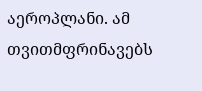აეროპლანი. ამ თვითმფრინავებს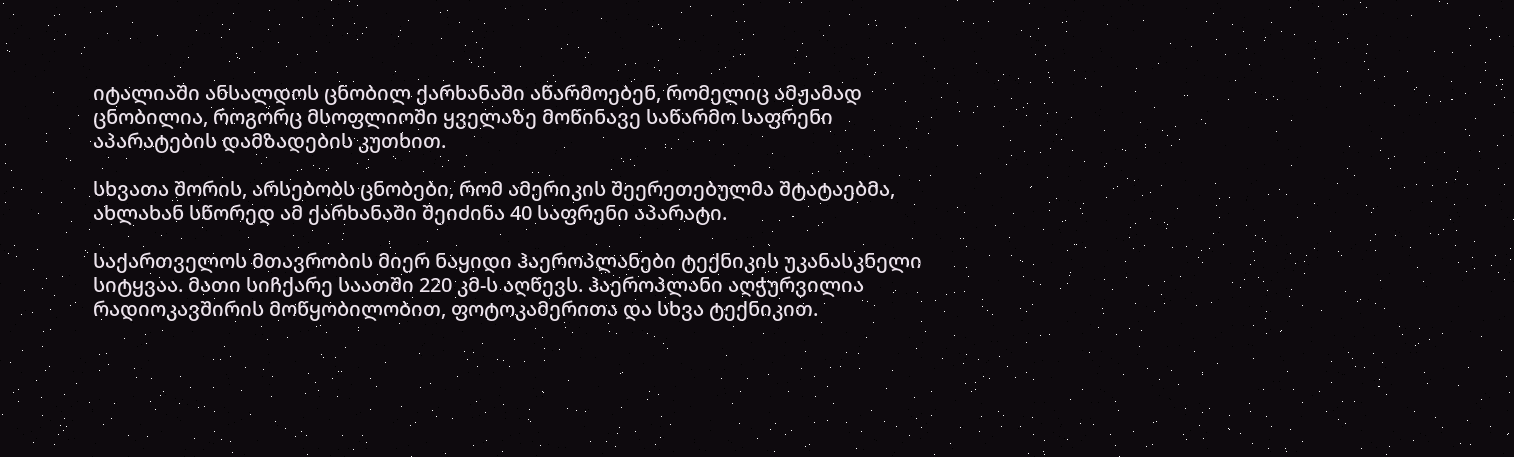იტალიაში ანსალდოს ცნობილ ქარხანაში აწარმოებენ, რომელიც ამჟამად ცნობილია, როგორც მსოფლიოში ყველაზე მოწინავე საწარმო საფრენი აპარატების დამზადების კუთხით.

სხვათა შორის, არსებობს ცნობები, რომ ამერიკის შეერეთებულმა შტატაებმა, ახლახან სწორედ ამ ქარხანაში შეიძინა 40 საფრენი აპარატი.

საქართველოს მთავრობის მიერ ნაყიდი ჰაეროპლანები ტექნიკის უკანასკნელი სიტყვაა. მათი სიჩქარე საათში 220 კმ-ს აღწევს. ჰაეროპლანი აღჭურვილია რადიოკავშირის მოწყობილობით, ფოტოკამერითა და სხვა ტექნიკით.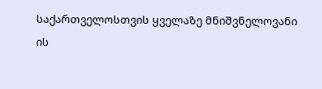საქართველოსთვის ყველაზე მნიშვნელოვანი ის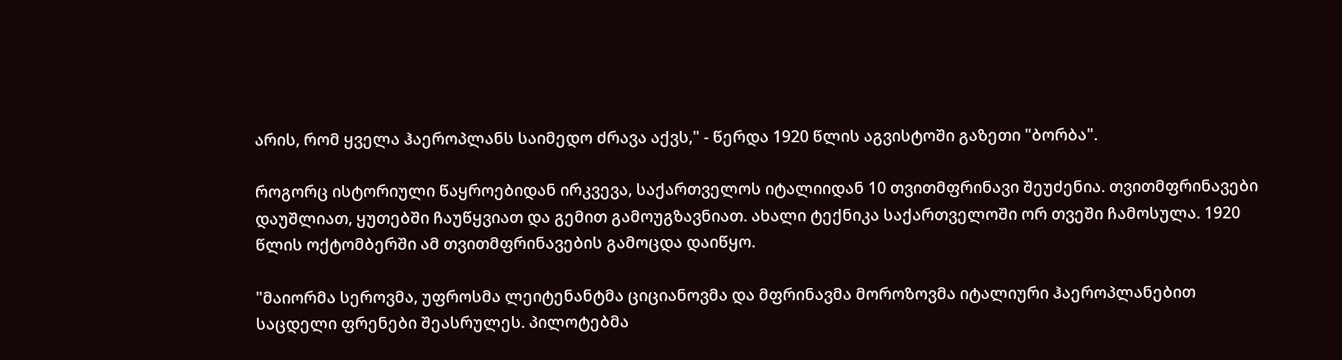არის, რომ ყველა ჰაეროპლანს საიმედო ძრავა აქვს," - წერდა 1920 წლის აგვისტოში გაზეთი "ბორბა".

როგორც ისტორიული წაყროებიდან ირკვევა, საქართველოს იტალიიდან 10 თვითმფრინავი შეუძენია. თვითმფრინავები დაუშლიათ, ყუთებში ჩაუწყვიათ და გემით გამოუგზავნიათ. ახალი ტექნიკა საქართველოში ორ თვეში ჩამოსულა. 1920 წლის ოქტომბერში ამ თვითმფრინავების გამოცდა დაიწყო.

"მაიორმა სეროვმა, უფროსმა ლეიტენანტმა ციციანოვმა და მფრინავმა მოროზოვმა იტალიური ჰაეროპლანებით საცდელი ფრენები შეასრულეს. პილოტებმა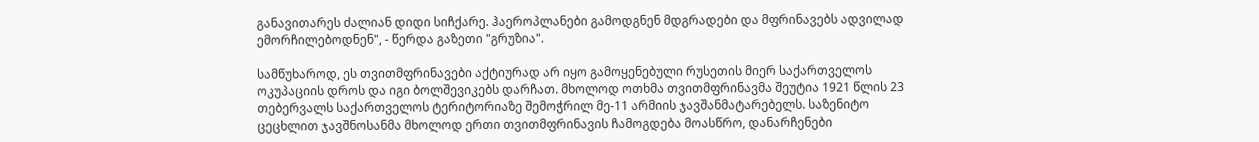განავითარეს ძალიან დიდი სიჩქარე. ჰაეროპლანები გამოდგნენ მდგრადები და მფრინავებს ადვილად ემორჩილებოდნენ", - წერდა გაზეთი "გრუზია".

სამწუხაროდ, ეს თვითმფრინავები აქტიურად არ იყო გამოყენებული რუსეთის მიერ საქართველოს ოკუპაციის დროს და იგი ბოლშევიკებს დარჩათ. მხოლოდ ოთხმა თვითმფრინავმა შეუტია 1921 წლის 23 თებერვალს საქართველოს ტერიტორიაზე შემოჭრილ მე-11 არმიის ჯავშანმატარებელს. საზენიტო ცეცხლით ჯავშნოსანმა მხოლოდ ერთი თვითმფრინავის ჩამოგდება მოასწრო, დანარჩენები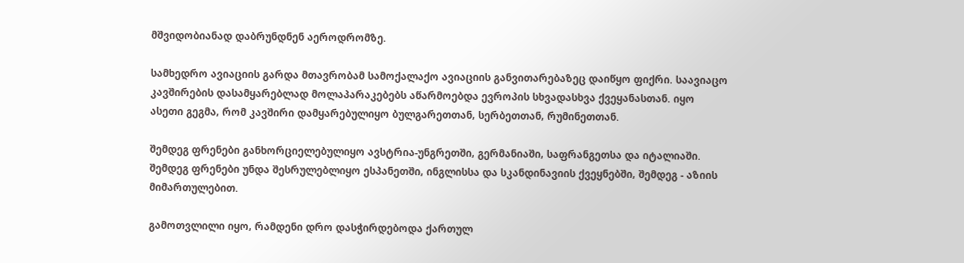მშვიდობიანად დაბრუნდნენ აეროდრომზე.

სამხედრო ავიაციის გარდა მთავრობამ სამოქალაქო ავიაციის განვითარებაზეც დაიწყო ფიქრი. საავიაცო კავშირების დასამყარებლად მოლაპარაკებებს აწარმოებდა ევროპის სხვადასხვა ქვეყანასთან. იყო ასეთი გეგმა, რომ კავშირი დამყარებულიყო ბულგარეთთან, სერბეთთან, რუმინეთთან.

შემდეგ ფრენები განხორციელებულიყო ავსტრია-უნგრეთში, გერმანიაში, საფრანგეთსა და იტალიაში. შემდეგ ფრენები უნდა შესრულებლიყო ესპანეთში, ინგლისსა და სკანდინავიის ქვეყნებში, შემდეგ - აზიის მიმართულებით.

გამოთვლილი იყო, რამდენი დრო დასჭირდებოდა ქართულ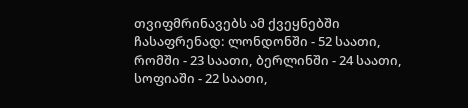თვიფმრინავებს ამ ქვეყნებში ჩასაფრენად: ლონდონში - 52 საათი, რომში - 23 საათი, ბერლინში - 24 საათი, სოფიაში - 22 საათი,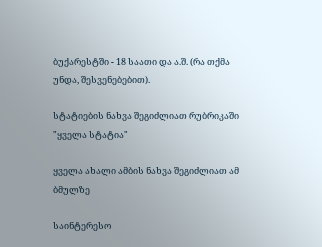ბუქარესტში - 18 საათი და ა.შ. (რა თქმა უნდა, შესვენებებით).

სტატიების ნახვა შეგიძლიათ რუბრიკაში "ყველა სტატია"

ყველა ახალი ამბის ნახვა შეგიძლიათ ამ ბმულზე

საინტერესო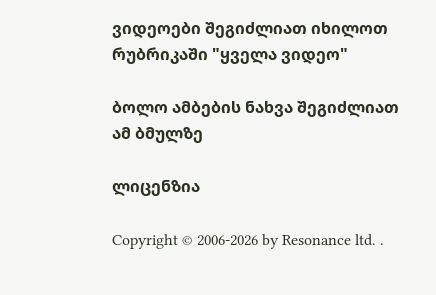ვიდეოები შეგიძლიათ იხილოთ რუბრიკაში "ყველა ვიდეო"

ბოლო ამბების ნახვა შეგიძლიათ ამ ბმულზე

ლიცენზია

Copyright © 2006-2026 by Resonance ltd. .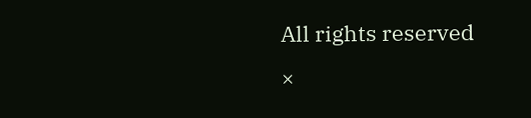All rights reserved
×